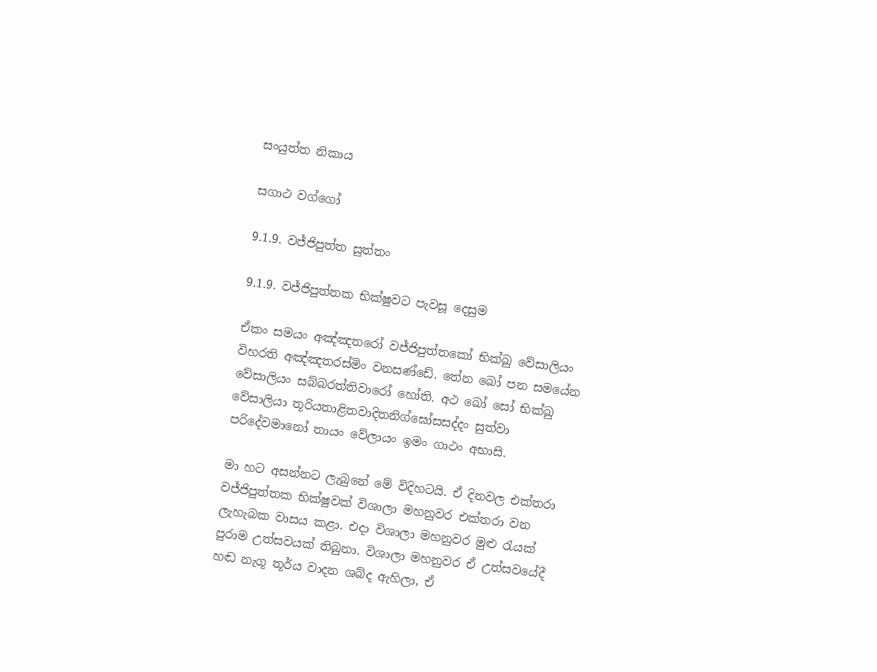සංයුත්ත නිකාය

සගාථ වග්ගෝ

9.1.9. වජ්ජිපුත්ත සුත්තං

9.1.9. වජ්ජිපුත්තක භික්ෂුවට පැවසූ දෙසුම

ඒකං සමයං අඤ්‌ඤතරෝ වජ්‌ජිපුත්‌තකෝ භික්‌ඛු වේසාලියං විහරති අඤ්‌ඤතරස්‌මිං වනසණ්ඩේ. තේන ඛෝ පන සමයේන වේසාලියං සබ්‌බරත්‌තිවාරෝ හෝති. අථ ඛෝ සෝ භික්‌ඛු වේසාලියා තූරියතාළිතවාදිතනිග්‌ඝෝසසද්‌දං සුත්‌වා පරිදේවමානෝ තායං වේලායං ඉමං ගාථං අභාසි.

මා හට අසන්නට ලැබුනේ මේ විදිහටයි. ඒ දිනවල එක්තරා වජ්ජිපුත්තක භික්ෂුවක් විශාලා මහනුවර එක්තරා වන ලැහැබක වාසය කළා. එදා විශාලා මහනුවර මුළු රැයක් පුරාම උත්සවයක් තිබුනා. විශාලා මහනුවර ඒ උත්සවයේදී හඬ නැගූ තූර්ය වාදන ශබ්ද ඇහිලා, ඒ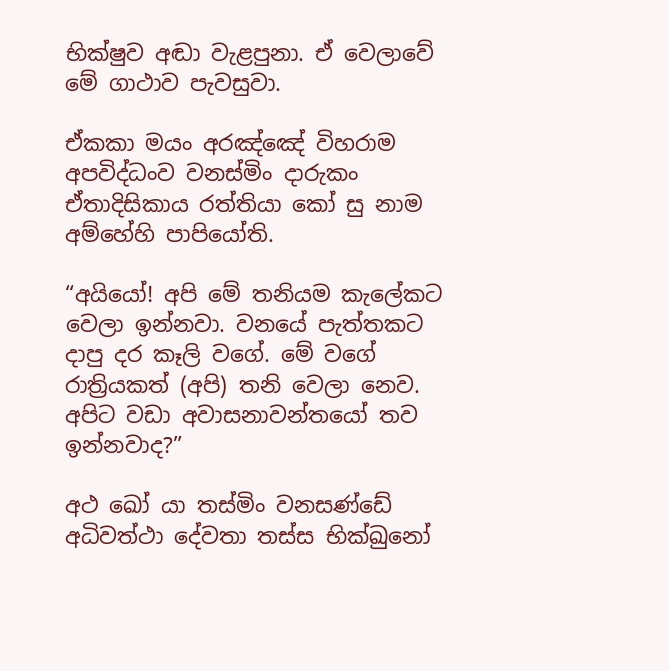භික්ෂුව අඬා වැළපුනා. ඒ වෙලාවේ මේ ගාථාව පැවසුවා.

ඒකකා මයං අරඤ්‌ඤේ විහරාම අපවිද්‌ධංව වනස්‌මිං දාරුකං
ඒතාදිසිකාය රත්‌තියා කෝ සු නාම අම්‌හේහි පාපියෝති.

“අයියෝ! අපි මේ තනියම කැලේකට වෙලා ඉන්නවා. වනයේ පැත්තකට දාපු දර කෑලි වගේ. මේ වගේ රාත්‍රියකත් (අපි) තනි වෙලා නෙව. අපිට වඩා අවාසනාවන්තයෝ තව ඉන්නවාද?”

අථ ඛෝ යා තස්‌මිං වනසණ්ඩේ අධිවත්‌ථා දේවතා තස්‌ස භික්‌ඛුනෝ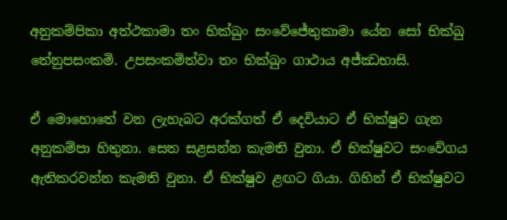අනුකම්‌පිකා අත්‌ථකාමා තං භික්‌ඛුං සංවේජේතුකාමා යේන සෝ භික්‌ඛු තේනුපසංකමි. උපසංකමිත්‌වා තං භික්‌ඛුං ගාථාය අජ්‌ඣභාසි.

ඒ මොහොතේ වන ලැහැබට අරක්ගත් ඒ දෙවියාට ඒ භික්ෂුව ගැන අනුකම්පා හිතුනා. සෙත සළසන්න කැමති වුනා. ඒ භික්ෂුවට සංවේගය ඇතිකරවන්න කැමති වුනා. ඒ භික්ෂුව ළඟට ගියා. ගිහින් ඒ භික්ෂුවට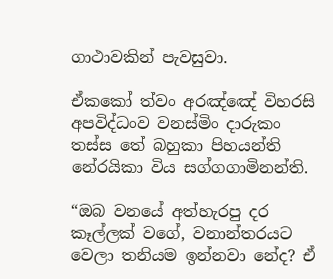ගාථාවකින් පැවසුවා.

ඒකකෝ ත්‌වං අරඤ්‌ඤේ විහරසි අපවිද්‌ධංව වනස්‌මිං දාරුකං
තස්‌ස තේ බහුකා පිහයන්‌ති නේරයිකා විය සග්‌ගගාමිනන්‌ති.

“ඔබ වනයේ අත්හැරපු දර කෑල්ලක් වගේ, වනාන්තරයට වෙලා තනියම ඉන්නවා නේද? ඒ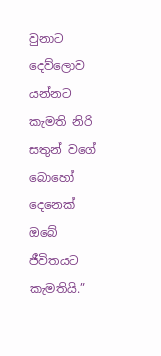වුනාට දෙව්ලොව යන්නට කැමති නිරි සතුන් වගේ බොහෝ දෙනෙක් ඔබේ ජීවිතයට කැමතියි.”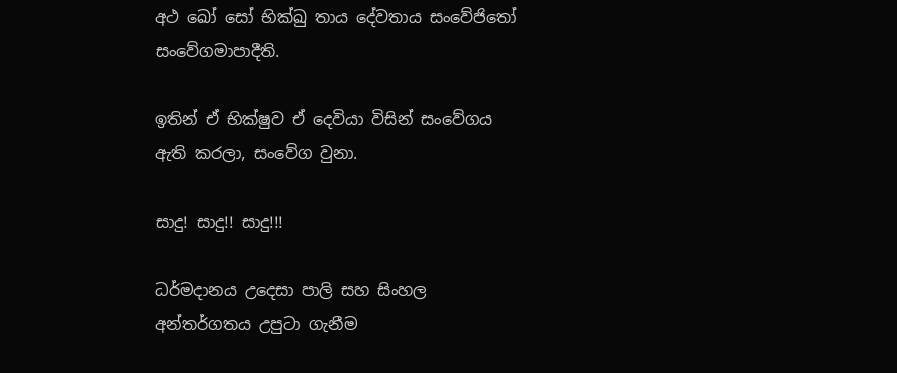අථ ඛෝ සෝ භික්‌ඛු තාය දේවතාය සංවේජිතෝ සංවේගමාපාදීති.

ඉතින් ඒ භික්ෂුව ඒ දෙවියා විසින් සංවේගය ඇති කරලා, සංවේග වුනා.

සාදු! සාදු!! සාදු!!!

ධර්මදානය උදෙසා පාලි සහ සිංහල අන්තර්ගතය උපුටා ගැනීම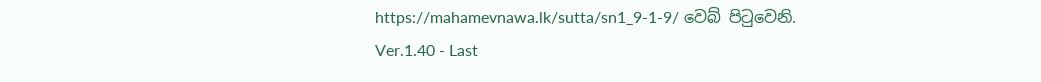https://mahamevnawa.lk/sutta/sn1_9-1-9/ වෙබ් පිටුවෙනි.
Ver.1.40 - Last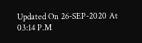Updated On 26-SEP-2020 At 03:14 P.M